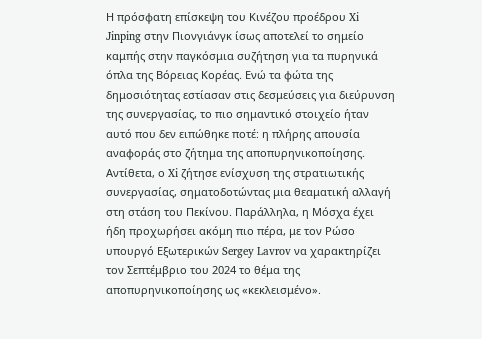Η πρόσφατη επίσκεψη του Κινέζου προέδρου Xi Jinping στην Πιονγιάνγκ ίσως αποτελεί το σημείο καμπής στην παγκόσμια συζήτηση για τα πυρηνικά όπλα της Βόρειας Κορέας. Ενώ τα φώτα της δημοσιότητας εστίασαν στις δεσμεύσεις για διεύρυνση της συνεργασίας, το πιο σημαντικό στοιχείο ήταν αυτό που δεν ειπώθηκε ποτέ: η πλήρης απουσία αναφοράς στο ζήτημα της αποπυρηνικοποίησης.
Αντίθετα, ο Xi ζήτησε ενίσχυση της στρατιωτικής συνεργασίας, σηματοδοτώντας μια θεαματική αλλαγή στη στάση του Πεκίνου. Παράλληλα, η Μόσχα έχει ήδη προχωρήσει ακόμη πιο πέρα, με τον Ρώσο υπουργό Εξωτερικών Sergey Lavrov να χαρακτηρίζει τον Σεπτέμβριο του 2024 το θέμα της αποπυρηνικοποίησης ως «κεκλεισμένο».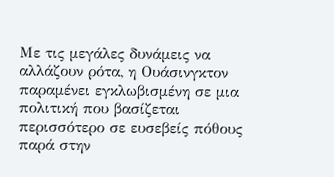Με τις μεγάλες δυνάμεις να αλλάζουν ρότα, η Ουάσινγκτον παραμένει εγκλωβισμένη σε μια πολιτική που βασίζεται περισσότερο σε ευσεβείς πόθους παρά στην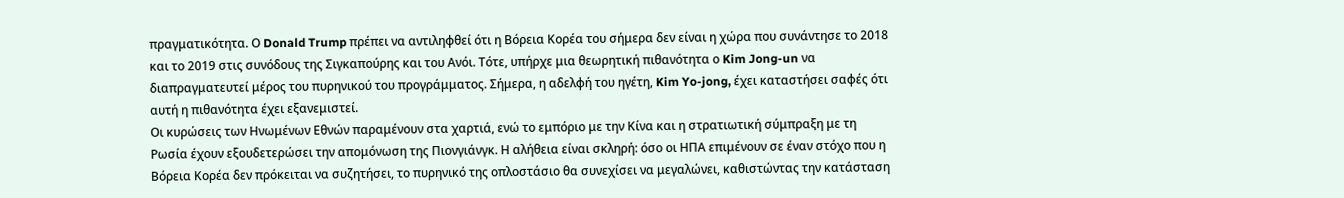πραγματικότητα. Ο Donald Trump πρέπει να αντιληφθεί ότι η Βόρεια Κορέα του σήμερα δεν είναι η χώρα που συνάντησε το 2018 και το 2019 στις συνόδους της Σιγκαπούρης και του Ανόι. Τότε, υπήρχε μια θεωρητική πιθανότητα ο Kim Jong-un να διαπραγματευτεί μέρος του πυρηνικού του προγράμματος. Σήμερα, η αδελφή του ηγέτη, Kim Yo-jong, έχει καταστήσει σαφές ότι αυτή η πιθανότητα έχει εξανεμιστεί.
Οι κυρώσεις των Ηνωμένων Εθνών παραμένουν στα χαρτιά, ενώ το εμπόριο με την Κίνα και η στρατιωτική σύμπραξη με τη Ρωσία έχουν εξουδετερώσει την απομόνωση της Πιονγιάνγκ. Η αλήθεια είναι σκληρή: όσο οι ΗΠΑ επιμένουν σε έναν στόχο που η Βόρεια Κορέα δεν πρόκειται να συζητήσει, το πυρηνικό της οπλοστάσιο θα συνεχίσει να μεγαλώνει, καθιστώντας την κατάσταση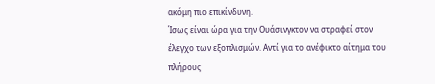ακόμη πιο επικίνδυνη.
Ίσως είναι ώρα για την Ουάσινγκτον να στραφεί στον έλεγχο των εξοπλισμών. Αντί για το ανέφικτο αίτημα του πλήρους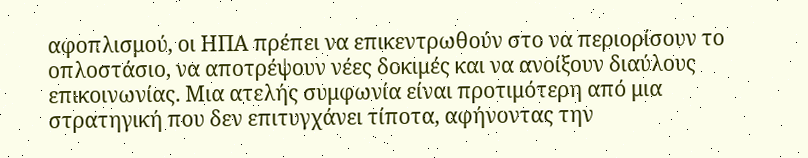αφοπλισμού, οι ΗΠΑ πρέπει να επικεντρωθούν στο να περιορίσουν το οπλοστάσιο, να αποτρέψουν νέες δοκιμές και να ανοίξουν διαύλους επικοινωνίας. Μια ατελής συμφωνία είναι προτιμότερη από μια στρατηγική που δεν επιτυγχάνει τίποτα, αφήνοντας την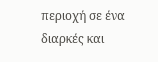περιοχή σε ένα διαρκές και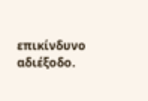επικίνδυνο αδιέξοδο.